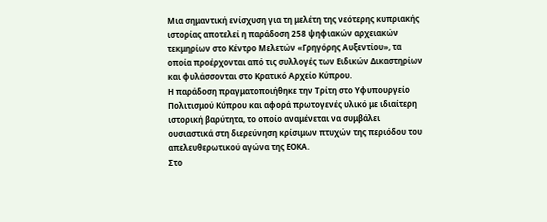Μια σημαντική ενίσχυση για τη μελέτη της νεότερης κυπριακής ιστορίας αποτελεί η παράδοση 258 ψηφιακών αρχειακών τεκμηρίων στο Κέντρο Μελετών «Γρηγόρης Αυξεντίου», τα οποία προέρχονται από τις συλλογές των Ειδικών Δικαστηρίων και φυλάσσονται στο Κρατικό Αρχείο Κύπρου.
Η παράδοση πραγματοποιήθηκε την Τρίτη στο Υφυπουργείο Πολιτισμού Κύπρου και αφορά πρωτογενές υλικό με ιδιαίτερη ιστορική βαρύτητα, το οποίο αναμένεται να συμβάλει ουσιαστικά στη διερεύνηση κρίσιμων πτυχών της περιόδου του απελευθερωτικού αγώνα της ΕΟΚΑ.
Στο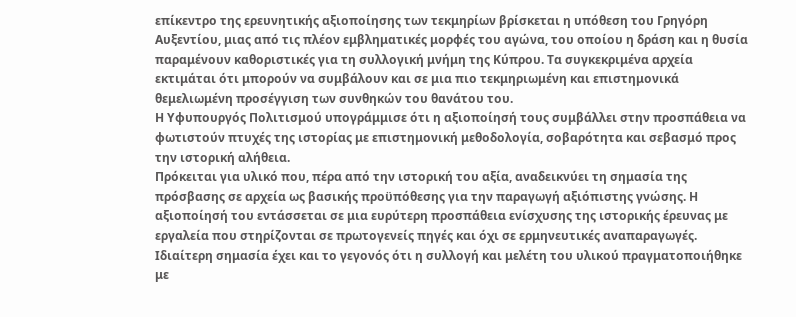επίκεντρο της ερευνητικής αξιοποίησης των τεκμηρίων βρίσκεται η υπόθεση του Γρηγόρη Αυξεντίου, μιας από τις πλέον εμβληματικές μορφές του αγώνα, του οποίου η δράση και η θυσία παραμένουν καθοριστικές για τη συλλογική μνήμη της Κύπρου. Τα συγκεκριμένα αρχεία εκτιμάται ότι μπορούν να συμβάλουν και σε μια πιο τεκμηριωμένη και επιστημονικά θεμελιωμένη προσέγγιση των συνθηκών του θανάτου του.
Η Υφυπουργός Πολιτισμού υπογράμμισε ότι η αξιοποίησή τους συμβάλλει στην προσπάθεια να φωτιστούν πτυχές της ιστορίας με επιστημονική μεθοδολογία, σοβαρότητα και σεβασμό προς την ιστορική αλήθεια.
Πρόκειται για υλικό που, πέρα από την ιστορική του αξία, αναδεικνύει τη σημασία της πρόσβασης σε αρχεία ως βασικής προϋπόθεσης για την παραγωγή αξιόπιστης γνώσης. Η αξιοποίησή του εντάσσεται σε μια ευρύτερη προσπάθεια ενίσχυσης της ιστορικής έρευνας με εργαλεία που στηρίζονται σε πρωτογενείς πηγές και όχι σε ερμηνευτικές αναπαραγωγές.
Ιδιαίτερη σημασία έχει και το γεγονός ότι η συλλογή και μελέτη του υλικού πραγματοποιήθηκε με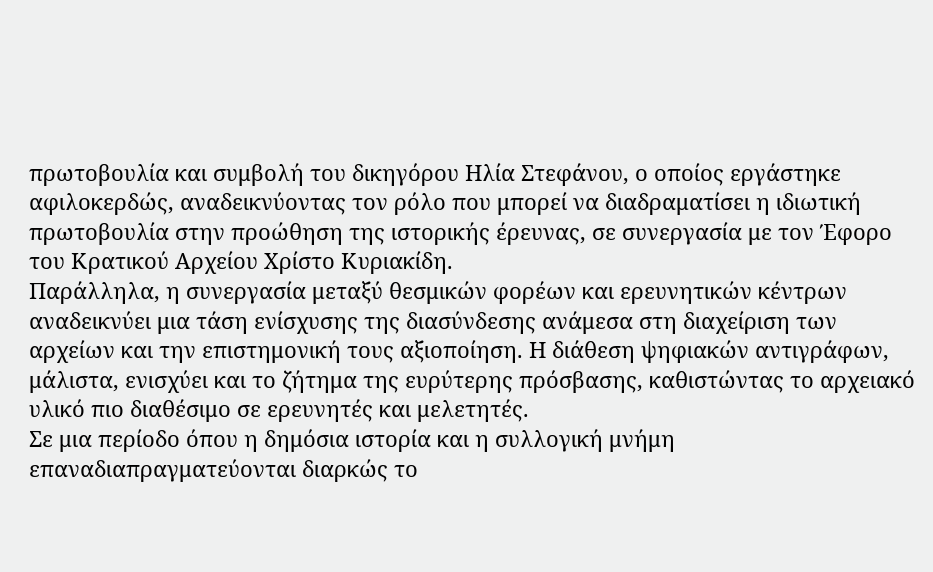πρωτοβουλία και συμβολή του δικηγόρου Ηλία Στεφάνου, ο οποίος εργάστηκε αφιλοκερδώς, αναδεικνύοντας τον ρόλο που μπορεί να διαδραματίσει η ιδιωτική πρωτοβουλία στην προώθηση της ιστορικής έρευνας, σε συνεργασία με τον Έφορο του Κρατικού Αρχείου Χρίστο Κυριακίδη.
Παράλληλα, η συνεργασία μεταξύ θεσμικών φορέων και ερευνητικών κέντρων αναδεικνύει μια τάση ενίσχυσης της διασύνδεσης ανάμεσα στη διαχείριση των αρχείων και την επιστημονική τους αξιοποίηση. Η διάθεση ψηφιακών αντιγράφων, μάλιστα, ενισχύει και το ζήτημα της ευρύτερης πρόσβασης, καθιστώντας το αρχειακό υλικό πιο διαθέσιμο σε ερευνητές και μελετητές.
Σε μια περίοδο όπου η δημόσια ιστορία και η συλλογική μνήμη επαναδιαπραγματεύονται διαρκώς το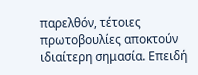παρελθόν, τέτοιες πρωτοβουλίες αποκτούν ιδιαίτερη σημασία. Επειδή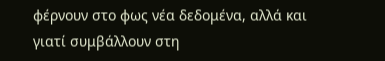φέρνουν στο φως νέα δεδομένα, αλλά και γιατί συμβάλλουν στη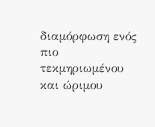διαμόρφωση ενός πιο τεκμηριωμένου και ώριμου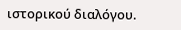ιστορικού διαλόγου.